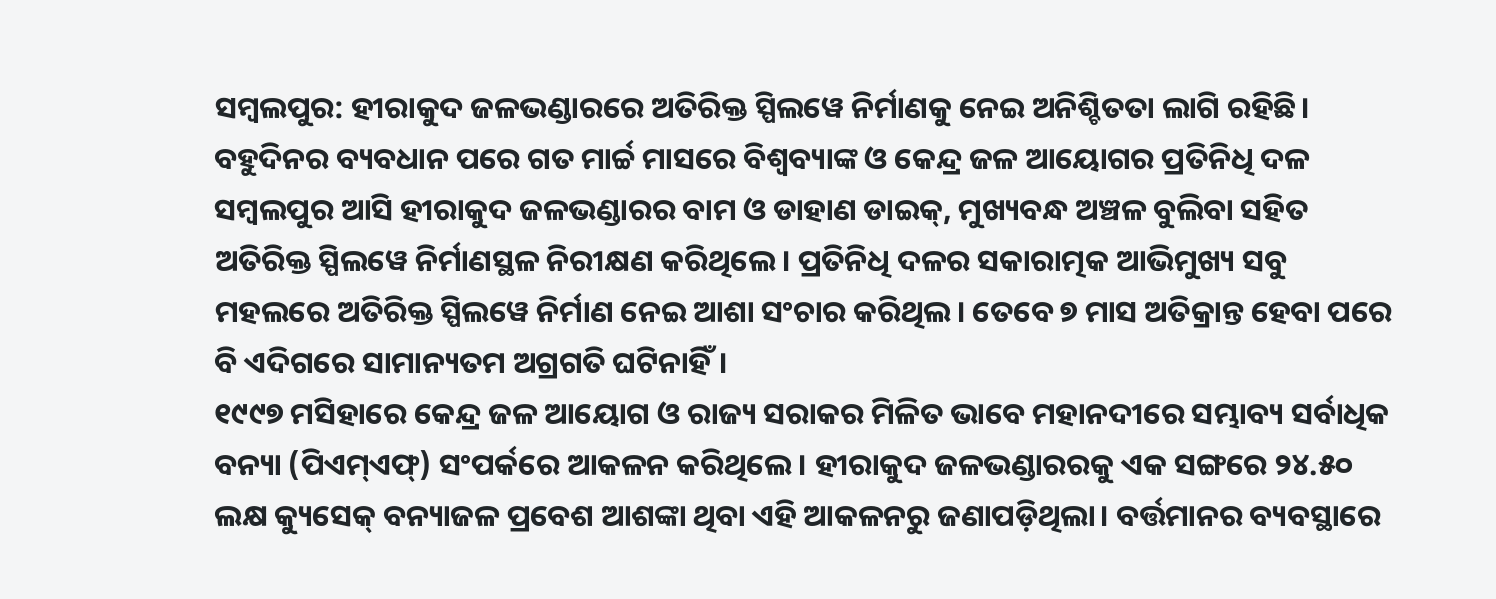ସମ୍ବଲପୁର: ହୀରାକୁଦ ଜଳଭଣ୍ଡାରରେ ଅତିରିକ୍ତ ସ୍ପିଲୱେ ନିର୍ମାଣକୁ ନେଇ ଅନିଶ୍ଚିତତା ଲାଗି ରହିଛି। ବହୁଦିନର ବ୍ୟବଧାନ ପରେ ଗତ ମାର୍ଚ୍ଚ ମାସରେ ବିଶ୍ବବ୍ୟାଙ୍କ ଓ କେନ୍ଦ୍ର ଜଳ ଆୟୋଗର ପ୍ରତିନିଧି ଦଳ ସମ୍ବଲପୁର ଆସି ହୀରାକୁଦ ଜଳଭଣ୍ଡାରର ବାମ ଓ ଡାହାଣ ଡାଇକ୍, ମୁଖ୍ୟବନ୍ଧ ଅଞ୍ଚଳ ବୁଲିବା ସହିତ ଅତିରିକ୍ତ ସ୍ପିଲୱେ ନିର୍ମାଣସ୍ଥଳ ନିରୀକ୍ଷଣ କରିଥିଲେ। ପ୍ରତିନିଧି ଦଳର ସକାରାତ୍ମକ ଆଭିମୁଖ୍ୟ ସବୁ ମହଲରେ ଅତିରିକ୍ତ ସ୍ପିଲୱେ ନିର୍ମାଣ ନେଇ ଆଶା ସଂଚାର କରିଥିଲ। ତେବେ ୭ ମାସ ଅତିକ୍ରାନ୍ତ ହେବା ପରେ ବି ଏଦିଗରେ ସାମାନ୍ୟତମ ଅଗ୍ରଗତି ଘଟିନାହିଁ।
୧୯୯୭ ମସିହାରେ କେନ୍ଦ୍ର ଜଳ ଆୟୋଗ ଓ ରାଜ୍ୟ ସରାକର ମିଳିତ ଭାବେ ମହାନଦୀରେ ସମ୍ଭାବ୍ୟ ସର୍ବାଧିକ ବନ୍ୟା (ପିଏମ୍ଏଫ୍) ସଂପର୍କରେ ଆକଳନ କରିଥିଲେ। ହୀରାକୁଦ ଜଳଭଣ୍ଡାରରକୁ ଏକ ସଙ୍ଗରେ ୨୪.୫୦ ଲକ୍ଷ କ୍ୟୁସେକ୍ ବନ୍ୟାଜଳ ପ୍ରବେଶ ଆଶଙ୍କା ଥିବା ଏହି ଆକଳନରୁ ଜଣାପଡ଼ିଥିଲା। ବର୍ତ୍ତମାନର ବ୍ୟବସ୍ଥାରେ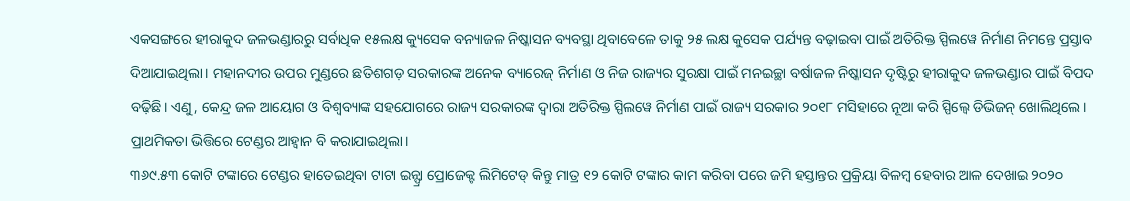ଏକସଙ୍ଗରେ ହୀରାକୁଦ ଜଳଭଣ୍ଡାରରୁ ସର୍ବାଧିକ ୧୫ଲକ୍ଷ କ୍ୟୁସେକ ବନ୍ୟାଜଳ ନିଷ୍କାସନ ବ୍ୟବସ୍ଥା ଥିବାବେଳେ ତାକୁ ୨୫ ଲକ୍ଷ କୁସେକ ପର୍ଯ୍ୟନ୍ତ ବଢ଼ାଇବା ପାଇଁ ଅତିରିକ୍ତ ସ୍ପିଲୱେ ନିର୍ମାଣ ନିମନ୍ତେ ପ୍ରସ୍ତାବ ଦିଆଯାଇଥିଲା। ମହାନଦୀର ଉପର ମୁଣ୍ଡରେ ଛତିଶଗଡ଼ ସରକାରଙ୍କ ଅନେକ ବ୍ୟାରେଜ୍ ନିର୍ମାଣ ଓ ନିଜ ରାଜ୍ୟର ସୁରକ୍ଷା ପାଇଁ ମନଇଚ୍ଛା ବର୍ଷାଜଳ ନିଷ୍କାସନ ଦୃଷ୍ଟିରୁ ହୀରାକୁଦ ଜଳଭଣ୍ଡାର ପାଇଁ ବିପଦ ବଢ଼ିଛି। ଏଣୁ, କେନ୍ଦ୍ର ଜଳ ଆୟୋଗ ଓ ବିଶ୍ବବ୍ୟାଙ୍କ ସହଯୋଗରେ ରାଜ୍ୟ ସରକାରଙ୍କ ଦ୍ବାରା ଅତିରିକ୍ତ ସ୍ପିଲୱେ ନିର୍ମାଣ ପାଇଁ ରାଜ୍ୟ ସରକାର ୨୦୧୮ ମସିହାରେ ନୂଆ କରି ସ୍ପିଲ୍ୱେ ଡିଭିଜନ୍ ଖୋଲିଥିଲେ। ପ୍ରାଥମିକତା ଭିତ୍ତିରେ ଟେଣ୍ଡର ଆହ୍ବାନ ବି କରାଯାଇଥିଲା।
୩୬୯.୫୩ କୋଟି ଟଙ୍କାରେ ଟେଣ୍ଡର ହାତେଇଥିବା ଟାଟା ଇନ୍ଫ୍ରା ପ୍ରୋଜେକ୍ଟ ଲିମିଟେଡ୍ କିନ୍ତୁ ମାତ୍ର ୧୨ କୋଟି ଟଙ୍କାର କାମ କରିବା ପରେ ଜମି ହସ୍ତାନ୍ତର ପ୍ରକ୍ରିୟା ବିଳମ୍ବ ହେବାର ଆଳ ଦେଖାଇ ୨୦୨୦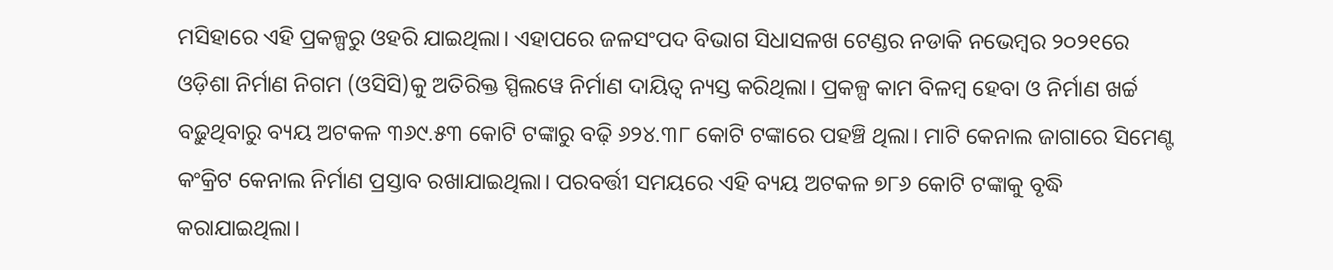ମସିହାରେ ଏହି ପ୍ରକଳ୍ପରୁ ଓହରି ଯାଇଥିଲା। ଏହାପରେ ଜଳସଂପଦ ବିଭାଗ ସିଧାସଳଖ ଟେଣ୍ଡର ନଡାକି ନଭେମ୍ବର ୨୦୨୧ରେ ଓଡ଼ିଶା ନିର୍ମାଣ ନିଗମ (ଓସିସି)କୁ ଅତିରିକ୍ତ ସ୍ପିଲୱେ ନିର୍ମାଣ ଦାୟିତ୍ବ ନ୍ୟସ୍ତ କରିଥିଲା। ପ୍ରକଳ୍ପ କାମ ବିଳମ୍ବ ହେବା ଓ ନିର୍ମାଣ ଖର୍ଚ୍ଚ ବଢ଼ୁଥିବାରୁ ବ୍ୟୟ ଅଟକଳ ୩୬୯.୫୩ କୋଟି ଟଙ୍କାରୁ ବଢ଼ି ୬୨୪.୩୮ କୋଟି ଟଙ୍କାରେ ପହଞ୍ଚି ଥିଲା। ମାଟି କେନାଲ ଜାଗାରେ ସିମେଣ୍ଟ କଂକ୍ରିଟ କେନାଲ ନିର୍ମାଣ ପ୍ରସ୍ତାବ ରଖାଯାଇଥିଲା। ପରବର୍ତ୍ତୀ ସମୟରେ ଏହି ବ୍ୟୟ ଅଟକଳ ୭୮୬ କୋଟି ଟଙ୍କାକୁ ବୃଦ୍ଧି କରାଯାଇଥିଲା।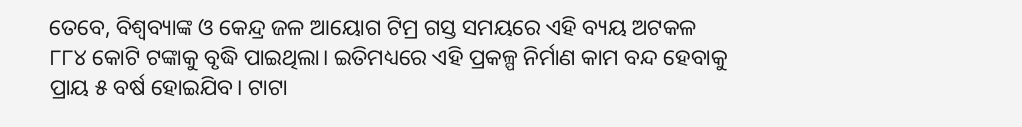ତେବେ, ବିଶ୍ବବ୍ୟାଙ୍କ ଓ କେନ୍ଦ୍ର ଜଳ ଆୟୋଗ ଟିମ୍ର ଗସ୍ତ ସମୟରେ ଏହି ବ୍ୟୟ ଅଟକଳ ୮୮୪ କୋଟି ଟଙ୍କାକୁ ବୃଦ୍ଧି ପାଇଥିଲା। ଇତିମଧ୍ୟରେ ଏହି ପ୍ରକଳ୍ପ ନିର୍ମାଣ କାମ ବନ୍ଦ ହେବାକୁ ପ୍ରାୟ ୫ ବର୍ଷ ହୋଇଯିବ। ଟାଟା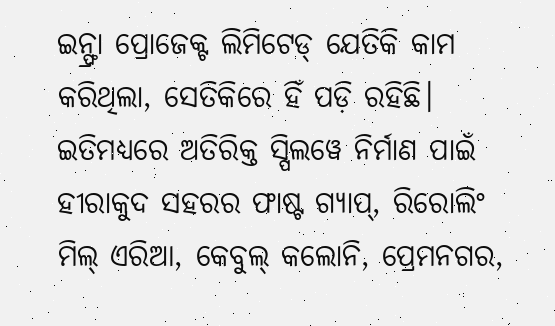ଇନ୍ଫ୍ରା ପ୍ରୋଜେକ୍ଟ ଲିମିଟେଡ୍ ଯେତିକି କାମ କରିଥିଲା, ସେତିକିରେ ହିଁ ପଡ଼ି ରହିଛି। ଇତିମଧ୍ୟରେ ଅତିରିକ୍ତ ସ୍ପିଲୱେ ନିର୍ମାଣ ପାଇଁ ହୀରାକୁଦ ସହରର ଫାଷ୍ଟ ଗ୍ୟାପ୍, ରିରୋଲିଂ ମିଲ୍ ଏରିଆ, କେବୁଲ୍ କଲୋନି, ପ୍ରେମନଗର,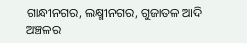ଗାନ୍ଧୀନଗର, ଲକ୍ଷ୍ମୀନଗର, ଗୁଜାତଳ ଆଦି ଅଞ୍ଚଳର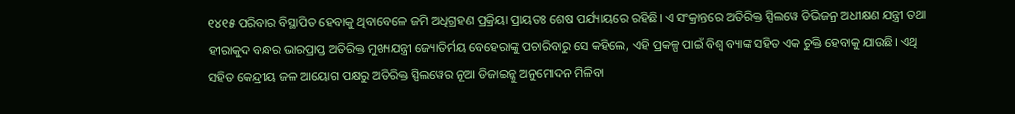୧୪୧୫ ପରିବାର ବିସ୍ଥାପିତ ହେବାକୁ ଥିବାବେଳେ ଜମି ଅଧିଗ୍ରହଣ ପ୍ରକ୍ରିୟା ପ୍ରାୟତଃ ଶେଷ ପର୍ଯ୍ୟାୟରେ ରହିଛି। ଏ ସଂକ୍ରାନ୍ତରେ ଅତିରିକ୍ତ ସ୍ପିଲୱେ ଡିଭିଜନ୍ର ଅଧୀକ୍ଷଣ ଯନ୍ତ୍ରୀ ତଥା ହୀରାକୁଦ ବନ୍ଧର ଭାରପ୍ରାପ୍ତ ଅତିରିକ୍ତ ମୁଖ୍ୟଯନ୍ତ୍ରୀ ଜ୍ୟୋତିର୍ମୟ ବେହେରାଙ୍କୁ ପଚାରିବାରୁ ସେ କହିଲେ, ଏହି ପ୍ରକଳ୍ପ ପାଇଁ ବିଶ୍ବ ବ୍ୟାଙ୍କ ସହିତ ଏକ ଚୁକ୍ତି ହେବାକୁ ଯାଉଛି। ଏଥି ସହିତ କେନ୍ଦ୍ରୀୟ ଜଳ ଆୟୋଗ ପକ୍ଷରୁ ଅତିରିକ୍ତ ସ୍ପିଲୱେର ନୂଆ ଡିଜାଇନ୍କୁ ଅନୁମୋଦନ ମିଳିବା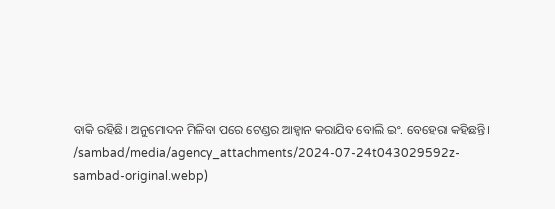ବାକି ରହିଛି। ଅନୁମୋଦନ ମିଳିବା ପରେ ଟେଣ୍ଡର ଆହ୍ବାନ କରାଯିବ ବୋଲି ଇଂ. ବେହେରା କହିଛନ୍ତି।
/sambad/media/agency_attachments/2024-07-24t043029592z-sambad-original.webp)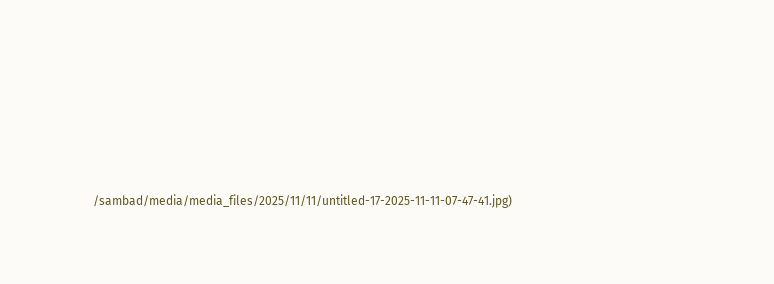/sambad/media/media_files/2025/11/11/untitled-17-2025-11-11-07-47-41.jpg)